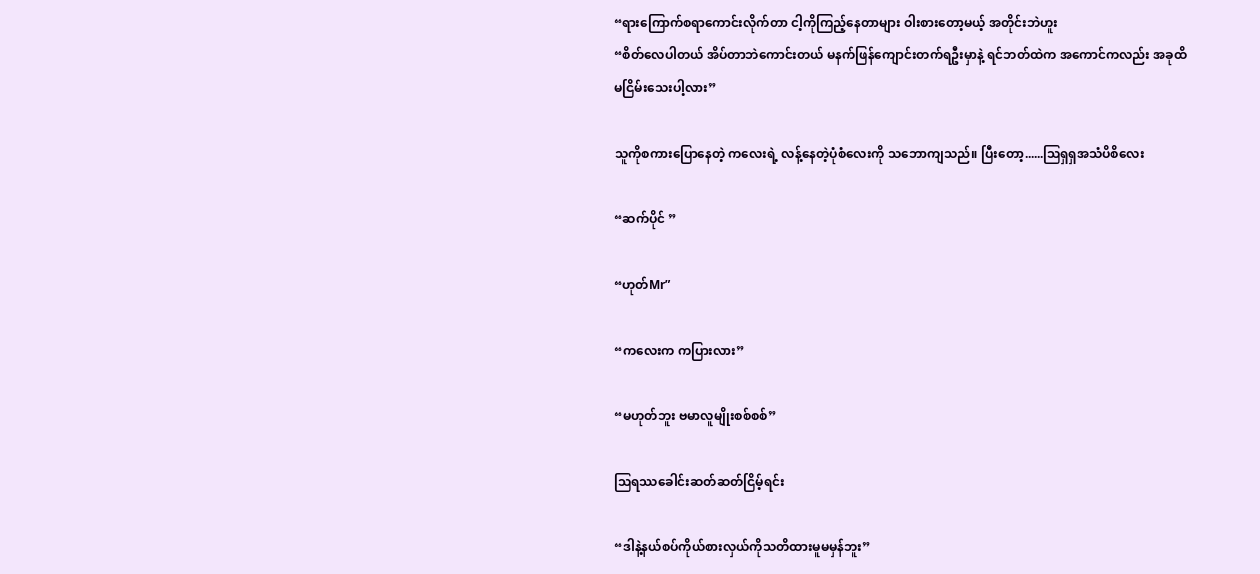“ရားကြောက်စရာကောင်းလိုက်တာ ငါ့ကိုကြည့်နေတာများ ဝါးစားတော့မယ့် အတိုင်းဘဲဟူး
“စိတ်လေပါတယ် အိပ်တာဘဲကောင်းတယ် မနက်ဖြန်ကျောင်းတက်ရဦးမှာနဲ့ ရင်ဘတ်ထဲက‌ အကောင်ကလည်း အခုထိမငြိမ်းသေးပါ့လား”

သူကိုစကားပြောနေတဲ့ ကလေးရဲ့ လန့်နေတဲ့ပုံစံလေးကို သဘောကျသည်။ ပြီးတော့......ဩရှရှအသံပိစိလေး

“ဆက်ပိုင် ”

“ဟုတ်Mr”

“ကလေးက ကပြားလား”

“မဟုတ်ဘူး ဗမာလူမျိုးစစ်စစ်”

ဩရဿခေါင်းဆတ်ဆတ်ငြိမ့်ရင်း

“ဒါနဲ့နယ်စပ်ကိုယ်စားလှယ်ကိုသတိထားမူမမှန်ဘူး”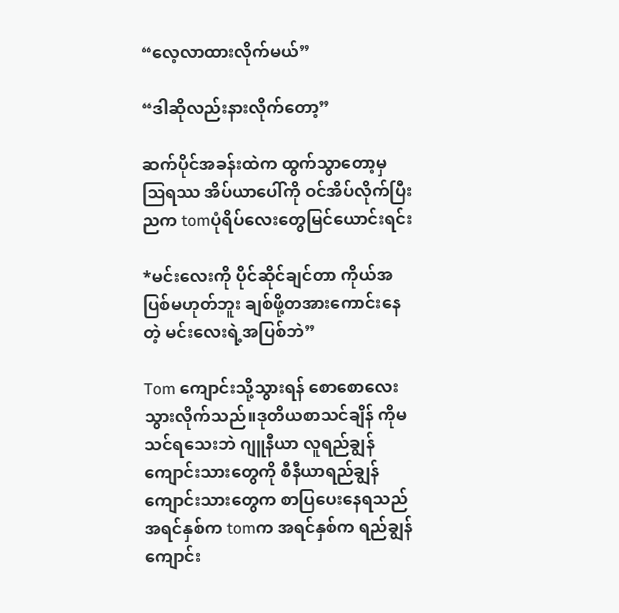“လေ့လာထားလိုက်မယ်”

“ဒါဆိုလည်းနားလိုက်တော့”

ဆက်ပိုင်အခန်းထဲက ထွက်သွာတော့မှ ဩရဿ အိပ်ယာပေါ်ကို ဝင်အိပ်လိုက်ပြီး ညက tomပုံရိပ်လေးတွေမြင်ယောင်းရင်း

*မင်းလေးကို ပိုင်ဆိုင်ချင်တာ ကိုယ်အပြစ်မဟုတ်ဘူး ချစ်ဖို့တအားကောင်းနေတဲ့ မင်းလေးရဲ့အပြစ်ဘဲ”

Tom ကျောင်းသို့သွားရန် စောစောလေးသွားလိုက်သည်။ဒုတိယစာသင်ချိန် ကိုမသင်ရသေးဘဲ ဂျူနီယာ လူရည်ချွန်ကျောင်းသားတွေကို စီနီယာရည်ချွန်ကျောင်းသားတွေက စာပြပေးနေရသည်အရင်နှစ်က tomက အရင်နှစ်က ရည်ချွန်ကျောင်း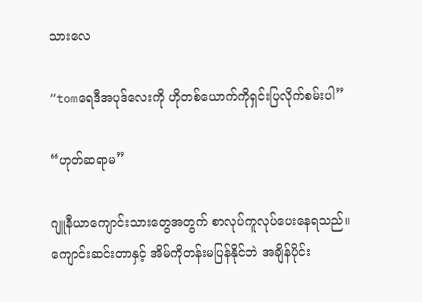သားလေ

“tomရေဒီအပုဒ်လေးကို ဟိုတစ်ယောက်ကိုရှင်းပြလိုက်စမ်းပါ”

“ဟုတ်ဆရာမ”

ဂျူနီယာကျောင်းသားတွေအတွက် စာလုပ်‌ကူလုပ်ပေးနေရသည်။ကျောင်းဆင်းတာနှင့် အိမ်ကိုတန်းမပြန်နိုင်ဘဲ အချိန်ပိုင်း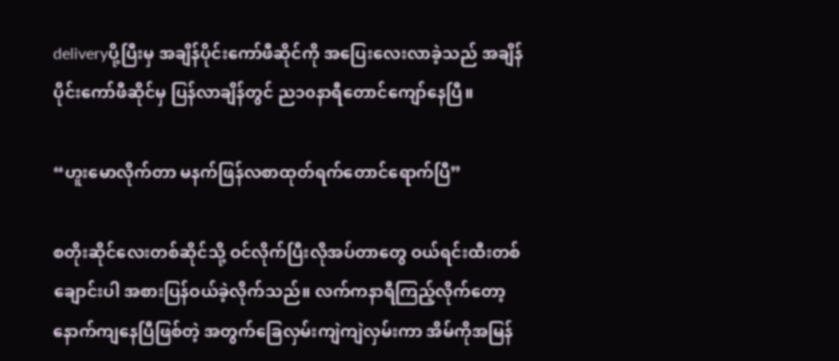deliveryပို့ပြီးမှ အချိန်ပိုင်းကော်ဖီဆိုင်ကို အပြေးလေးလာခဲ့သည် အချိန်ပိုင်းကော်ဖီဆိုင်မှ ပြန်လာချိန်တွင် ည၁၀နာရီတောင်ကျော်နေပြီ။

“ဟူးမောလိုက်တာ မနက်ဖြန်လစာထုတ်ရက်တောင်ရောက်ပြီ”

စတိုးဆိုင်လေးတစ်ဆိုင်သို့ ဝင်လိုက်ပြီးလိုအပ်တာတွေ ဝယ်ရင်းထီးတစ်ချောင်းပါ အစားပြန်ဝယ်ခဲ့လိုက်သည်။ လက်ကနာရီကြည့်‌လိုက်တော့ နောက်ကျနေပြီဖြစ်တဲ့ အတွက်ခြေလှမ်းကျဲကျဲလှမ်းကာ အိမ်ကိုအမြန်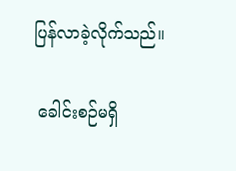ပြန်လာခဲ့လိုက်သည်။

 ခေါင်းစဉ်မရှိ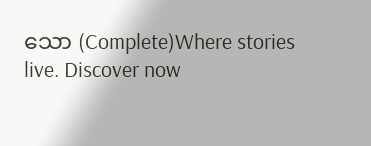သော (Complete)Where stories live. Discover now